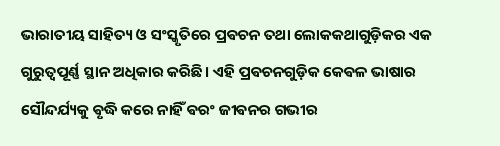ଭାରାତୀୟ ସାହିତ୍ୟ ଓ ସଂସ୍କୃତିରେ ପ୍ରଵଚନ ତଥା ଲୋକକଥାଗୁଡ଼ିକର ଏକ ଗୁରୁତ୍ୱପୂର୍ଣ୍ଣ ସ୍ଥାନ ଅଧିକାର କରିଛି। ଏହି ପ୍ରଵଚନଗୁଡ଼ିକ କେଵଳ ଭାଷାର ସୌନ୍ଦର୍ଯ୍ୟକୁ ଵୃଦ୍ଧି କରେ ନାହିଁ ଵରଂ ଜୀଵନର ଗଭୀର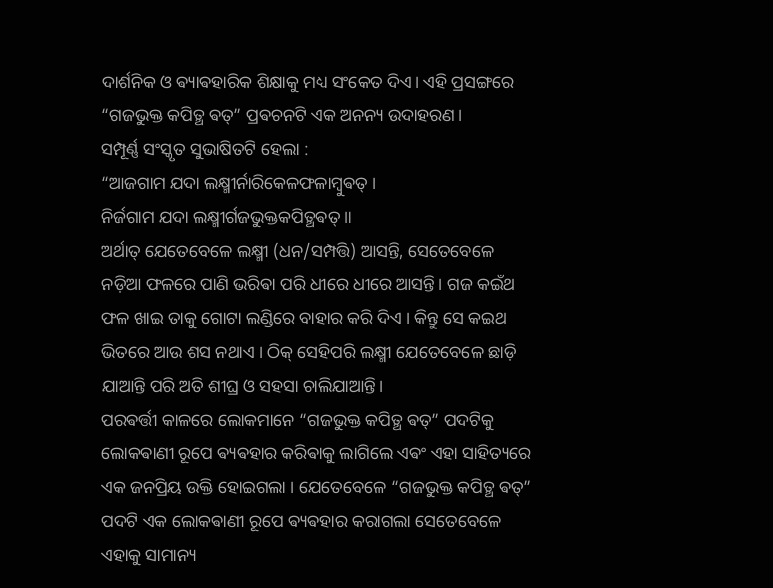ଦାର୍ଶନିକ ଓ ଵ୍ୟାଵହାରିକ ଶିକ୍ଷାକୁ ମଧ୍ୟ ସଂକେତ ଦିଏ। ଏହି ପ୍ରସଙ୍ଗରେ “ଗଜଭୁକ୍ତ କପିତ୍ଥ ଵତ୍” ପ୍ରଵଚନଟି ଏକ ଅନନ୍ୟ ଉଦାହରଣ।
ସମ୍ପୂର୍ଣ୍ଣ ସଂସ୍କୃତ ସୁଭାଷିତଟି ହେଲା :
“ଆଜଗାମ ଯଦା ଲକ୍ଷ୍ମୀର୍ନାରିକେଳଫଳାମ୍ବୁଵତ୍ ।
ନିର୍ଜଗାମ ଯଦା ଲକ୍ଷ୍ମୀର୍ଗଜଭୁକ୍ତକପିତ୍ଥଵତ୍ ॥
ଅର୍ଥାତ୍ ଯେତେବେଳେ ଲକ୍ଷ୍ମୀ (ଧନ/ସମ୍ପତ୍ତି) ଆସନ୍ତି, ସେତେବେଳେ ନଡ଼ିଆ ଫଳରେ ପାଣି ଭରିଵା ପରି ଧୀରେ ଧୀରେ ଆସନ୍ତି। ଗଜ କଇଁଥ ଫଳ ଖାଇ ତାକୁ ଗୋଟା ଲଣ୍ଡିରେ ବାହାର କରି ଦିଏ । କିନ୍ତୁ ସେ କଇଥ ଭିତରେ ଆଉ ଶସ ନଥାଏ । ଠିକ୍ ସେହିପରି ଲକ୍ଷ୍ମୀ ଯେତେବେଳେ ଛାଡ଼ି ଯାଆନ୍ତି ପରି ଅତି ଶୀଘ୍ର ଓ ସହସା ଚାଲିଯାଆନ୍ତି।
ପରଵର୍ତ୍ତୀ କାଳରେ ଲୋକମାନେ “ଗଜଭୁକ୍ତ କପିତ୍ଥ ଵତ୍” ପଦଟିକୁ ଲୋକଵାଣୀ ରୂପେ ଵ୍ୟଵହାର କରିଵାକୁ ଲାଗିଲେ ଏଵଂ ଏହା ସାହିତ୍ୟରେ ଏକ ଜନପ୍ରିୟ ଉକ୍ତି ହୋଇଗଲା । ଯେତେବେଳେ “ଗଜଭୁକ୍ତ କପିତ୍ଥ ଵତ୍” ପଦଟି ଏକ ଲୋକଵାଣୀ ରୂପେ ଵ୍ୟଵହାର କରାଗଲା ସେତେବେଳେ ଏହାକୁ ସାମାନ୍ୟ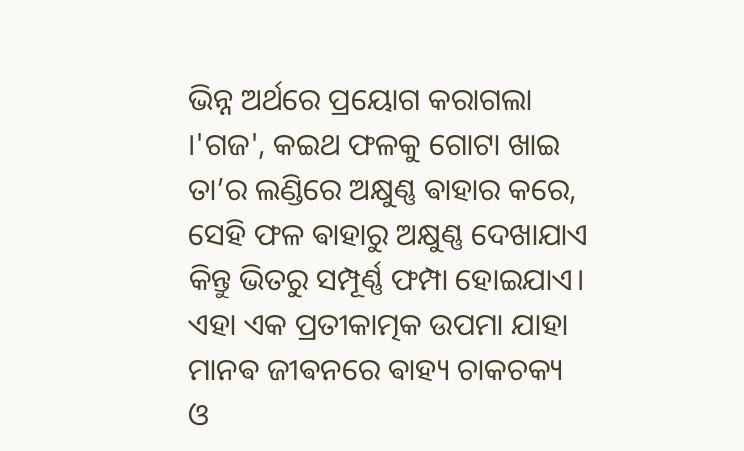ଭିନ୍ନ ଅର୍ଥରେ ପ୍ରୟୋଗ କରାଗଲା ।'ଗଜ', କଇଥ ଫଳକୁ ଗୋଟା ଖାଇ ତା’ର ଲଣ୍ଡିରେ ଅକ୍ଷୁଣ୍ଣ ଵାହାର କରେ, ସେହି ଫଳ ଵାହାରୁ ଅକ୍ଷୁଣ୍ଣ ଦେଖାଯାଏ କିନ୍ତୁ ଭିତରୁ ସମ୍ପୂର୍ଣ୍ଣ ଫମ୍ପା ହୋଇଯାଏ। ଏହା ଏକ ପ୍ରତୀକାତ୍ମକ ଉପମା ଯାହା ମାନଵ ଜୀଵନରେ ଵାହ୍ୟ ଚାକଚକ୍ୟ ଓ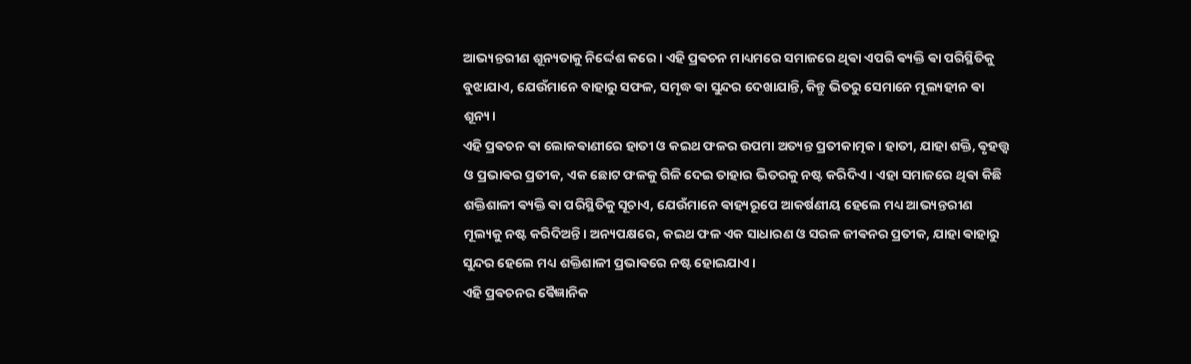ଆଭ୍ୟନ୍ତରୀଣ ଶୂନ୍ୟତାକୁ ନିର୍ଦ୍ଦେଶ କରେ। ଏହି ପ୍ରଵଚନ ମାଧ୍ୟମରେ ସମାଜରେ ଥିଵା ଏପରି ଵ୍ୟକ୍ତି ଵା ପରିସ୍ଥିତିକୁ ବୁଝାଯାଏ, ଯେଉଁମାନେ ବାହାରୁ ସଫଳ, ସମୃଦ୍ଧ ଵା ସୁନ୍ଦର ଦେଖାଯାନ୍ତି, କିନ୍ତୁ ଭିତରୁ ସେମାନେ ମୂଲ୍ୟହୀନ ଵା ଶୂନ୍ୟ।
ଏହି ପ୍ରଵଚନ ଵା ଲୋକଵାଣୀରେ ହାତୀ ଓ କଇଥ ଫଳର ଉପମା ଅତ୍ୟନ୍ତ ପ୍ରତୀକାତ୍ମକ। ହାତୀ, ଯାହା ଶକ୍ତି, ଵୃହତ୍ତ୍ୱ ଓ ପ୍ରଭାଵର ପ୍ରତୀକ, ଏକ ଛୋଟ ଫଳକୁ ଗିଳି ଦେଇ ତାହାର ଭିତରକୁ ନଷ୍ଟ କରିଦିଏ। ଏହା ସମାଜରେ ଥିଵା କିଛି ଶକ୍ତିଶାଳୀ ଵ୍ୟକ୍ତି ଵା ପରିସ୍ଥିତିକୁ ସୂଚାଏ, ଯେଉଁମାନେ ଵାହ୍ୟରୂପେ ଆକର୍ଷଣୀୟ ହେଲେ ମଧ୍ୟ ଆଭ୍ୟନ୍ତରୀଣ ମୂଲ୍ୟକୁ ନଷ୍ଟ କରିଦିଅନ୍ତି। ଅନ୍ୟପକ୍ଷରେ, କଇଥ ଫଳ ଏକ ସାଧାରଣ ଓ ସରଳ ଜୀଵନର ପ୍ରତୀକ, ଯାହା ଵାହାରୁ ସୁନ୍ଦର ହେଲେ ମଧ୍ୟ ଶକ୍ତିଶାଳୀ ପ୍ରଭାଵରେ ନଷ୍ଟ ହୋଇଯାଏ।
ଏହି ପ୍ରଵଚନର ଵୈଜ୍ଞାନିକ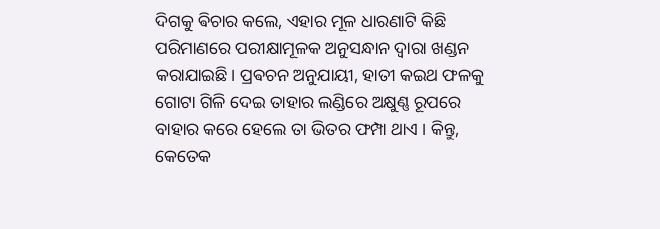ଦିଗକୁ ଵିଚାର କଲେ, ଏହାର ମୂଳ ଧାରଣାଟି କିଛି ପରିମାଣରେ ପରୀକ୍ଷାମୂଳକ ଅନୁସନ୍ଧାନ ଦ୍ୱାରା ଖଣ୍ଡନ କରାଯାଇଛି। ପ୍ରଵଚନ ଅନୁଯାୟୀ, ହାତୀ କଇଥ ଫଳକୁ ଗୋଟା ଗିଳି ଦେଇ ତାହାର ଲଣ୍ଡିରେ ଅକ୍ଷୁଣ୍ଣ ରୂପରେ ବାହାର କରେ ହେଲେ ତା ଭିତର ଫମ୍ପା ଥାଏ । କିନ୍ତୁ, କେତେକ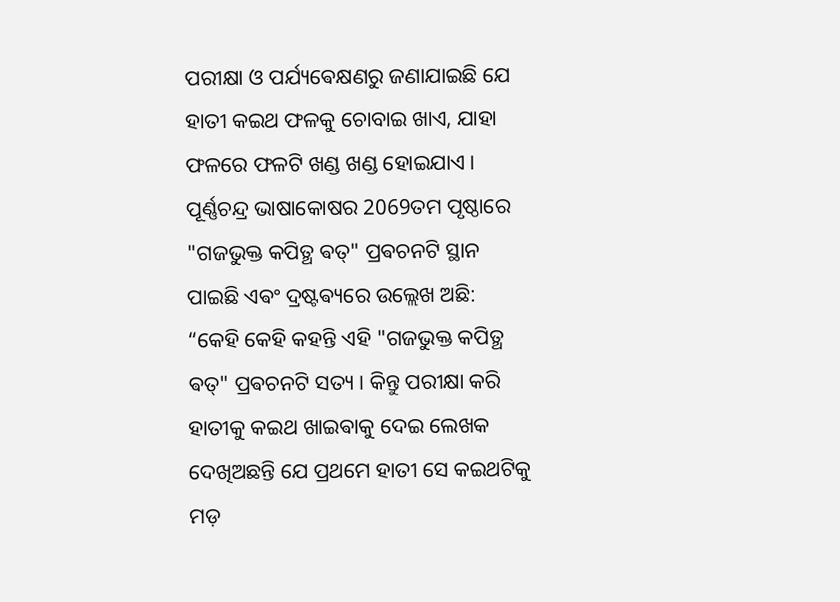ପରୀକ୍ଷା ଓ ପର୍ଯ୍ୟଵେକ୍ଷଣରୁ ଜଣାଯାଇଛି ଯେ ହାତୀ କଇଥ ଫଳକୁ ଚୋବାଇ ଖାଏ, ଯାହା ଫଳରେ ଫଳଟି ଖଣ୍ଡ ଖଣ୍ଡ ହୋଇଯାଏ।
ପୂର୍ଣ୍ଣଚନ୍ଦ୍ର ଭାଷାକୋଷର 2069ତମ ପୃଷ୍ଠାରେ
"ଗଜଭୁକ୍ତ କପିତ୍ଥ ଵତ୍" ପ୍ରଵଚନଟି ସ୍ଥାନ ପାଇଛି ଏଵଂ ଦ୍ରଷ୍ଟଵ୍ୟରେ ଉଲ୍ଲେଖ ଅଛି:
“କେହି କେହି କହନ୍ତି ଏହି "ଗଜଭୁକ୍ତ କପିତ୍ଥ ଵତ୍" ପ୍ରଵଚନଟି ସତ୍ୟ । କିନ୍ତୁ ପରୀକ୍ଷା କରି ହାତୀକୁ କଇଥ ଖାଇଵାକୁ ଦେଇ ଲେଖକ ଦେଖିଅଛନ୍ତି ଯେ ପ୍ରଥମେ ହାତୀ ସେ କଇଥଟିକୁ ମଡ଼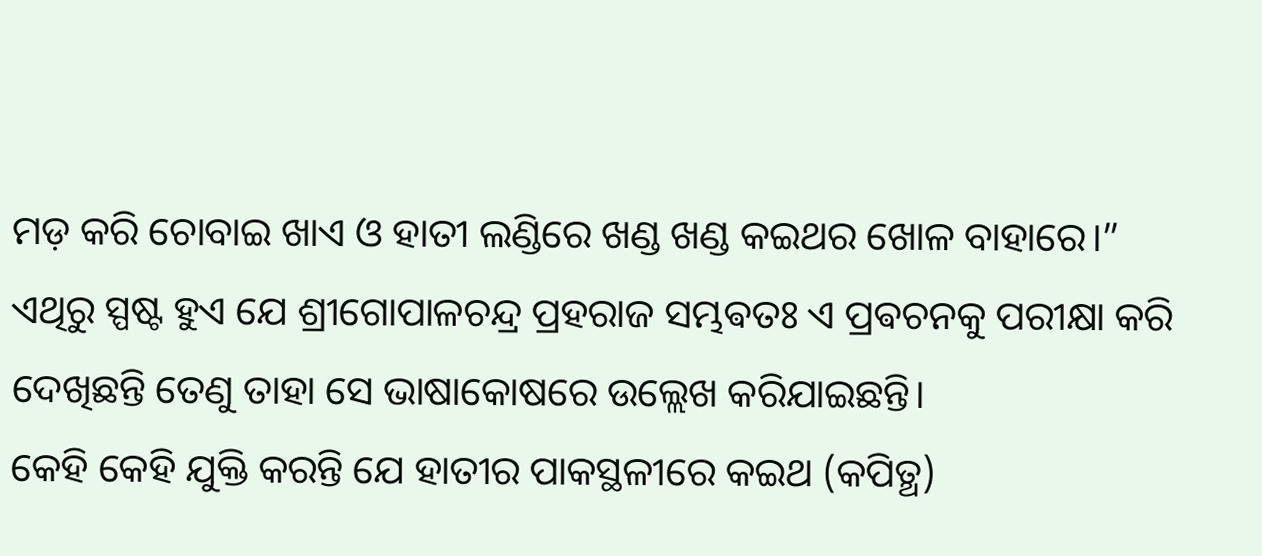ମଡ଼ କରି ଚୋବାଇ ଖାଏ ଓ ହାତୀ ଲଣ୍ଡିରେ ଖଣ୍ଡ ଖଣ୍ଡ କଇଥର ଖୋଳ ବାହାରେ।”
ଏଥିରୁ ସ୍ପଷ୍ଟ ହୁଏ ଯେ ଶ୍ରୀଗୋପାଳଚନ୍ଦ୍ର ପ୍ରହରାଜ ସମ୍ଭଵତଃ ଏ ପ୍ରଵଚନକୁ ପରୀକ୍ଷା କରି ଦେଖିଛନ୍ତି ତେଣୁ ତାହା ସେ ଭାଷାକୋଷରେ ଉଲ୍ଲେଖ କରିଯାଇଛନ୍ତି।
କେହି କେହି ଯୁକ୍ତି କରନ୍ତି ଯେ ହାତୀର ପାକସ୍ଥଳୀରେ କଇଥ (କପିତ୍ଥ)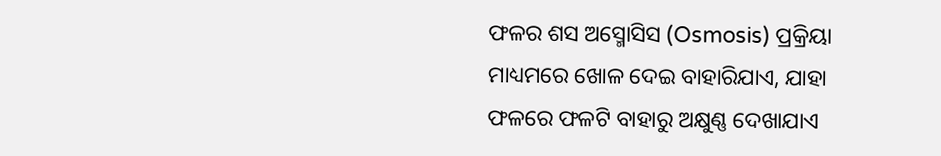ଫଳର ଶସ ଅସ୍ମୋସିସ (Osmosis) ପ୍ରକ୍ରିୟା ମାଧ୍ୟମରେ ଖୋଳ ଦେଇ ବାହାରିଯାଏ, ଯାହା ଫଳରେ ଫଳଟି ବାହାରୁ ଅକ୍ଷୁଣ୍ଣ ଦେଖାଯାଏ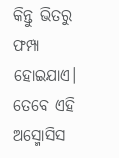କିନ୍ତୁ ଭିତରୁ ଫମ୍ପା ହୋଇଯାଏ।
ତେବେ ଏହି ଅସ୍ମୋସିସ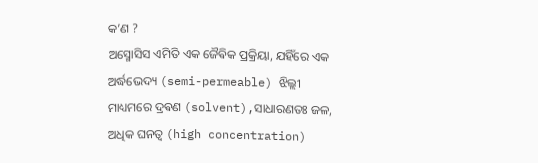କ’ଣ ?
ଅସ୍ମୋସିସ ଏମିତି ଏକ ଜୈଵିକ ପ୍ରକ୍ରିୟା, ଯହିଁରେ ଏକ ଅର୍ଦ୍ଧଭେଦ୍ୟ (semi-permeable) ଝିଲ୍ଲୀ ମାଧ୍ୟମରେ ଦ୍ରଵଣ (solvent),ସାଧାରଣତଃ ଜଳ, ଅଧିକ ଘନତ୍ୱ (high concentration)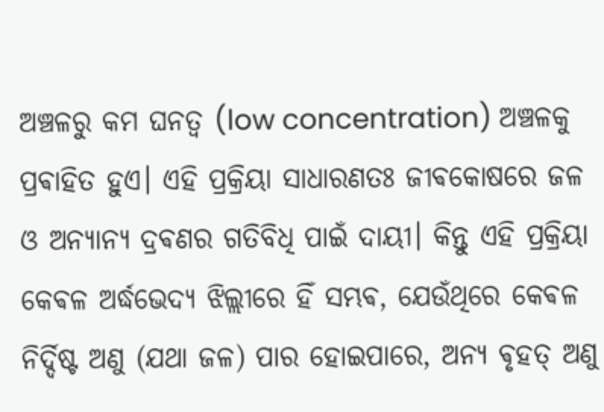ଅଞ୍ଚଳରୁ କମ ଘନତ୍ୱ (low concentration) ଅଞ୍ଚଳକୁ ପ୍ରଵାହିତ ହୁଏ। ଏହି ପ୍ରକ୍ରିୟା ସାଧାରଣତଃ ଜୀଵକୋଷରେ ଜଳ ଓ ଅନ୍ୟାନ୍ୟ ଦ୍ରଵଣର ଗତିବିଧି ପାଇଁ ଦାୟୀ। କିନ୍ତୁ ଏହି ପ୍ରକ୍ରିୟା କେଵଳ ଅର୍ଦ୍ଧଭେଦ୍ୟ ଝିଲ୍ଲୀରେ ହିଁ ସମ୍ଭଵ, ଯେଉଁଥିରେ କେଵଳ ନିର୍ଦ୍ଦିଷ୍ଟ ଅଣୁ (ଯଥା ଜଳ) ପାର ହୋଇପାରେ, ଅନ୍ୟ ଵୃହତ୍ ଅଣୁ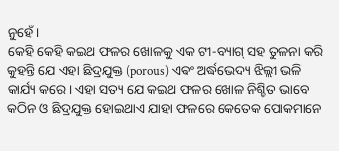ନୁହେଁ।
କେହି କେହି କଇଥ ଫଳର ଖୋଳକୁ ଏକ ଟୀ-ବ୍ୟାଗ୍ ସହ ତୁଳନା କରି କୁହନ୍ତି ଯେ ଏହା ଛିଦ୍ରଯୁକ୍ତ (porous) ଏଵଂ ଅର୍ଦ୍ଧଭେଦ୍ୟ ଝିଲ୍ଲୀ ଭଳି କାର୍ଯ୍ୟ କରେ। ଏହା ସତ୍ୟ ଯେ କଇଥ ଫଳର ଖୋଳ ନିଶ୍ଚିତ ଭାବେ କଠିନ ଓ ଛିଦ୍ରଯୁକ୍ତ ହୋଇଥାଏ ଯାହା ଫଳରେ କେତେକ ପୋକମାନେ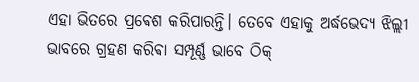ଏହା ଭିତରେ ପ୍ରଵେଶ କରିପାରନ୍ତି। ତେବେ ଏହାକୁ ଅର୍ଦ୍ଧଭେଦ୍ୟ ଝିଲ୍ଲୀ ଭାବରେ ଗ୍ରହଣ କରିଵା ସମ୍ପୂର୍ଣ୍ଣ ଭାବେ ଠିକ୍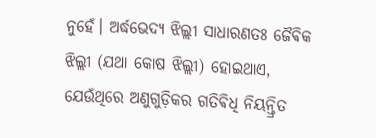ନୁହେଁ। ଅର୍ଦ୍ଧଭେଦ୍ୟ ଝିଲ୍ଲୀ ସାଧାରଣତଃ ଜୈଵିକ ଝିଲ୍ଲୀ (ଯଥା କୋଷ ଝିଲ୍ଲୀ) ହୋଇଥାଏ, ଯେଉଁଥିରେ ଅଣୁଗୁଡ଼ିକର ଗତିଵିଧି ନିୟନ୍ତ୍ରିତ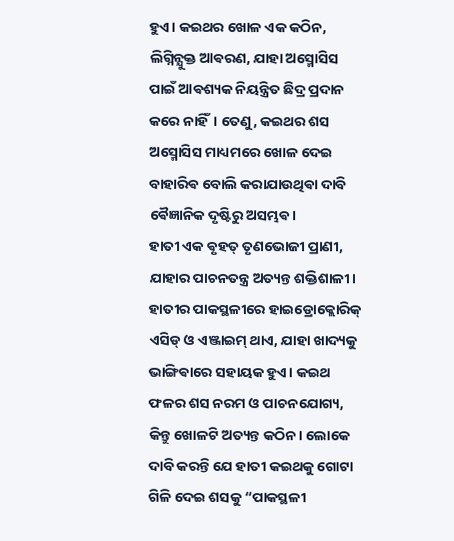ହୁଏ। କଇଥର ଖୋଳ ଏକ କଠିନ, ଲିଗ୍ନିନ୍ଯୁକ୍ତ ଆଵରଣ, ଯାହା ଅସ୍ମୋସିସ ପାଇଁ ଆଵଶ୍ୟକ ନିୟନ୍ତ୍ରିତ ଛିଦ୍ର ପ୍ରଦାନ କରେ ନାହିଁ। ତେଣୁ, କଇଥର ଶସ ଅସ୍ମୋସିସ ମାଧ୍ୟମରେ ଖୋଳ ଦେଇ ବାହାରିଵ ବୋଲି କରାଯାଉଥିଵା ଦାବି ଵୈଜ୍ଞାନିକ ଦୃଷ୍ଟିରୁ ଅସମ୍ଭଵ।
ହାତୀ ଏକ ଵୃହତ୍ ତୃଣଭୋଜୀ ପ୍ରାଣୀ, ଯାହାର ପାଚନତନ୍ତ୍ର ଅତ୍ୟନ୍ତ ଶକ୍ତିଶାଳୀ। ହାତୀର ପାକସ୍ଥଳୀରେ ହାଇଡ୍ରୋକ୍ଲୋରିକ୍ ଏସିଡ୍ ଓ ଏଞ୍ଜାଇମ୍ ଥାଏ, ଯାହା ଖାଦ୍ୟକୁ ଭାଙ୍ଗିଵାରେ ସହାୟକ ହୁଏ। କଇଥ ଫଳର ଶସ ନରମ ଓ ପାଚନଯୋଗ୍ୟ, କିନ୍ତୁ ଖୋଳଟି ଅତ୍ୟନ୍ତ କଠିନ। ଲୋକେ ଦାବି କରନ୍ତି ଯେ ହାତୀ କଇଥକୁ ଗୋଟା ଗିଳି ଦେଇ ଶସକୁ “ପାକସ୍ଥଳୀ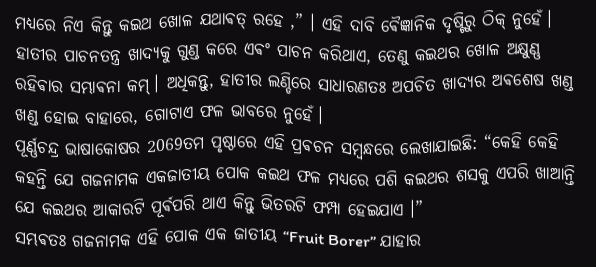ମଧ୍ୟରେ ନିଏ କିନ୍ତୁ କଇଥ ଖୋଳ ଯଥାଵତ୍ ରହେ ,” । ଏହି ଦାବି ଵୈଜ୍ଞାନିକ ଦୃଷ୍ଟିରୁ ଠିକ୍ ନୁହେଁ। ହାତୀର ପାଚନତନ୍ତ୍ର ଖାଦ୍ୟକୁ ଗୁଣ୍ଡ କରେ ଏଵଂ ପାଚନ କରିଥାଏ, ତେଣୁ କଇଥର ଖୋଳ ଅକ୍ଷୁଣ୍ଣ ରହିଵାର ସମ୍ଭାଵନା କମ୍। ଅଧିକନ୍ତୁ, ହାତୀର ଲଣ୍ଡିରେ ସାଧାରଣତଃ ଅପଚିତ ଖାଦ୍ୟର ଅଵଶେଷ ଖଣ୍ଡ ଖଣ୍ଡ ହୋଇ ବାହାରେ, ଗୋଟାଏ ଫଳ ଭାବରେ ନୁହେଁ।
ପୂର୍ଣ୍ଣଚନ୍ଦ୍ର ଭାଷାକୋଷର 2069ତମ ପୃଷ୍ଠାରେ ଏହି ପ୍ରଵଚନ ସମ୍ବନ୍ଧରେ ଲେଖାଯାଇଛି: “କେହି କେହି କହନ୍ତି ଯେ ଗଜନାମକ ଏକଜାତୀୟ ପୋକ କଇଥ ଫଳ ମଧ୍ୟରେ ପଶି କଇଥର ଶସକୁ ଏପରି ଖାଆନ୍ତି ଯେ କଇଥର ଆକାରଟି ପୂର୍ଵପରି ଥାଏ କିନ୍ତୁ ଭିତରଟି ଫମ୍ପା ହେଇଯାଏ ।”
ସମ୍ଭଵତଃ ଗଜନାମକ ଏହି ପୋକ ଏକ ଜାତୀୟ “Fruit Borer” ଯାହାର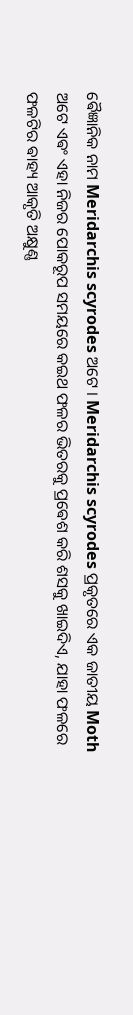ଵୈଜ୍ଞାନିକ ନାମ Meridarchis scyrodes ଅଟେ । Meridarchis scyrodes ପ୍ରକୃତରେ ଏକ ଜାତୀୟ Moth ଅଟେ ଏଵଂ ଏହା ନିଜର ପୋକରୂପ ସମୟରେ କଇଥ ଫଳର ଭିତରକୁ ପ୍ରଵେଶ କରି ଶସକୁ ଖାଇଦିଏ, ଯାହା ଫଳରେ ଫଳଟିର ଵାହ୍ୟ ଆକୃତି ଅକ୍ଷୁଣ୍ଣ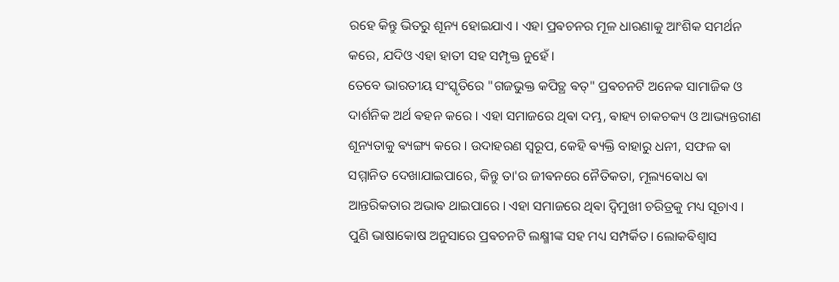ରହେ କିନ୍ତୁ ଭିତରୁ ଶୂନ୍ୟ ହୋଇଯାଏ। ଏହା ପ୍ରଵଚନର ମୂଳ ଧାରଣାକୁ ଆଂଶିକ ସମର୍ଥନ କରେ, ଯଦିଓ ଏହା ହାତୀ ସହ ସମ୍ପୃକ୍ତ ନୁହେଁ।
ତେବେ ଭାରତୀୟ ସଂସ୍କୃତିରେ "ଗଜଭୁକ୍ତ କପିତ୍ଥ ଵତ୍" ପ୍ରଵଚନଟି ଅନେକ ସାମାଜିକ ଓ ଦାର୍ଶନିକ ଅର୍ଥ ଵହନ କରେ। ଏହା ସମାଜରେ ଥିଵା ଦମ୍ଭ, ଵାହ୍ୟ ଚାକଚକ୍ୟ ଓ ଆଭ୍ୟନ୍ତରୀଣ ଶୂନ୍ୟତାକୁ ଵ୍ୟଙ୍ଗ୍ୟ କରେ। ଉଦାହରଣ ସ୍ୱରୂପ, କେହି ଵ୍ୟକ୍ତି ବାହାରୁ ଧନୀ, ସଫଳ ଵା ସମ୍ମାନିତ ଦେଖାଯାଇପାରେ, କିନ୍ତୁ ତା'ର ଜୀଵନରେ ନୈତିକତା, ମୂଲ୍ୟଵୋଧ ଵା ଆନ୍ତରିକତାର ଅଭାଵ ଥାଇପାରେ। ଏହା ସମାଜରେ ଥିଵା ଦ୍ୱିମୁଖୀ ଚରିତ୍ରକୁ ମଧ୍ୟ ସୂଚାଏ।
ପୁଣି ଭାଷାକୋଷ ଅନୁସାରେ ପ୍ରଵଚନଟି ଲକ୍ଷ୍ମୀଙ୍କ ସହ ମଧ୍ୟ ସମ୍ପର୍କିତ। ଲୋକଵିଶ୍ୱାସ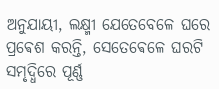ଅନୁଯାୟୀ, ଲକ୍ଷ୍ମୀ ଯେତେବେଳେ ଘରେ ପ୍ରଵେଶ କରନ୍ତି, ସେତେଵେଳେ ଘରଟି ସମୃଦ୍ଧିରେ ପୂର୍ଣ୍ଣ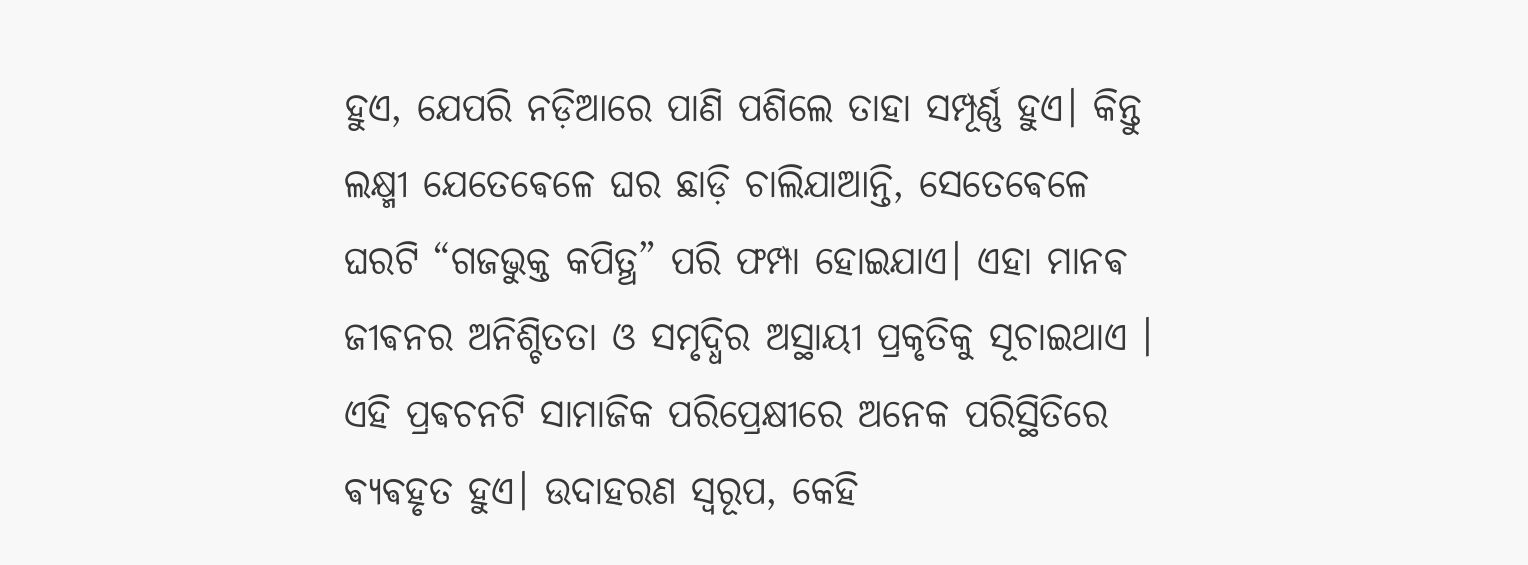ହୁଏ, ଯେପରି ନଡ଼ିଆରେ ପାଣି ପଶିଲେ ତାହା ସମ୍ପୂର୍ଣ୍ଣ ହୁଏ। କିନ୍ତୁ ଲକ୍ଷ୍ମୀ ଯେତେଵେଳେ ଘର ଛାଡ଼ି ଚାଲିଯାଆନ୍ତି, ସେତେଵେଳେ ଘରଟି “ଗଜଭୁକ୍ତ କପିତ୍ଥ” ପରି ଫମ୍ପା ହୋଇଯାଏ। ଏହା ମାନଵ ଜୀଵନର ଅନିଶ୍ଚିତତା ଓ ସମୃଦ୍ଧିର ଅସ୍ଥାୟୀ ପ୍ରକୃତିକୁ ସୂଚାଇଥାଏ ।
ଏହି ପ୍ରଵଚନଟି ସାମାଜିକ ପରିପ୍ରେକ୍ଷୀରେ ଅନେକ ପରିସ୍ଥିତିରେ ଵ୍ୟଵହୃତ ହୁଏ। ଉଦାହରଣ ସ୍ୱରୂପ, କେହି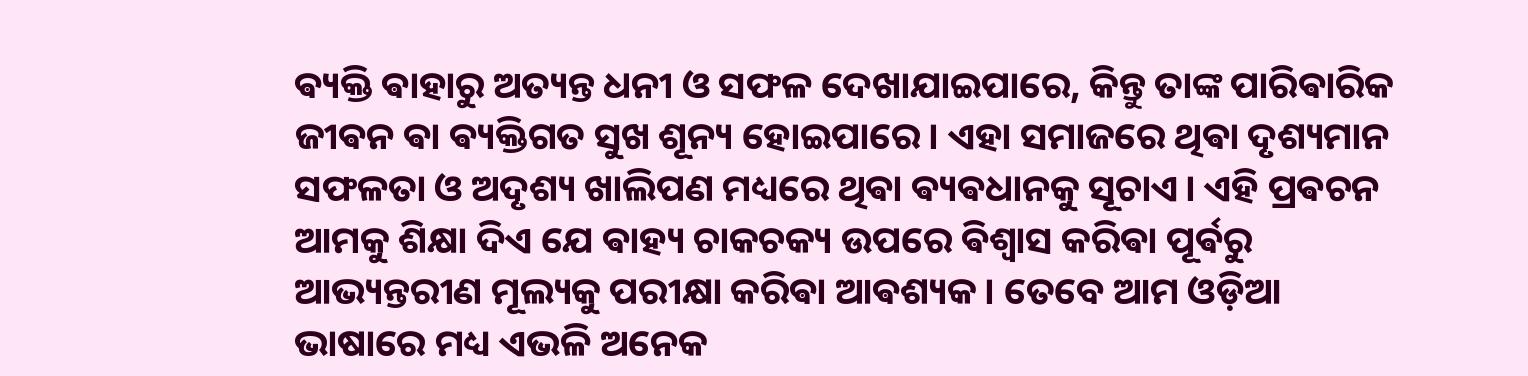ଵ୍ୟକ୍ତି ଵାହାରୁ ଅତ୍ୟନ୍ତ ଧନୀ ଓ ସଫଳ ଦେଖାଯାଇପାରେ, କିନ୍ତୁ ତାଙ୍କ ପାରିଵାରିକ ଜୀଵନ ଵା ଵ୍ୟକ୍ତିଗତ ସୁଖ ଶୂନ୍ୟ ହୋଇପାରେ। ଏହା ସମାଜରେ ଥିଵା ଦୃଶ୍ୟମାନ ସଫଳତା ଓ ଅଦୃଶ୍ୟ ଖାଲିପଣ ମଧ୍ୟରେ ଥିଵା ଵ୍ୟଵଧାନକୁ ସୂଚାଏ। ଏହି ପ୍ରଵଚନ ଆମକୁ ଶିକ୍ଷା ଦିଏ ଯେ ଵାହ୍ୟ ଚାକଚକ୍ୟ ଉପରେ ଵିଶ୍ୱାସ କରିଵା ପୂର୍ଵରୁ ଆଭ୍ୟନ୍ତରୀଣ ମୂଲ୍ୟକୁ ପରୀକ୍ଷା କରିଵା ଆଵଶ୍ୟକ। ତେବେ ଆମ ଓଡ଼ିଆ ଭାଷାରେ ମଧ୍ୟ ଏଭଳି ଅନେକ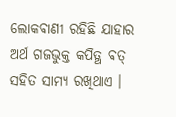ଲୋକଵାଣୀ ରହିଛି ଯାହାର ଅର୍ଥ ଗଜଭୁକ୍ତ କପିତ୍ଥ ଵତ୍ ସହିତ ସାମ୍ୟ ରଖିଥାଏ ।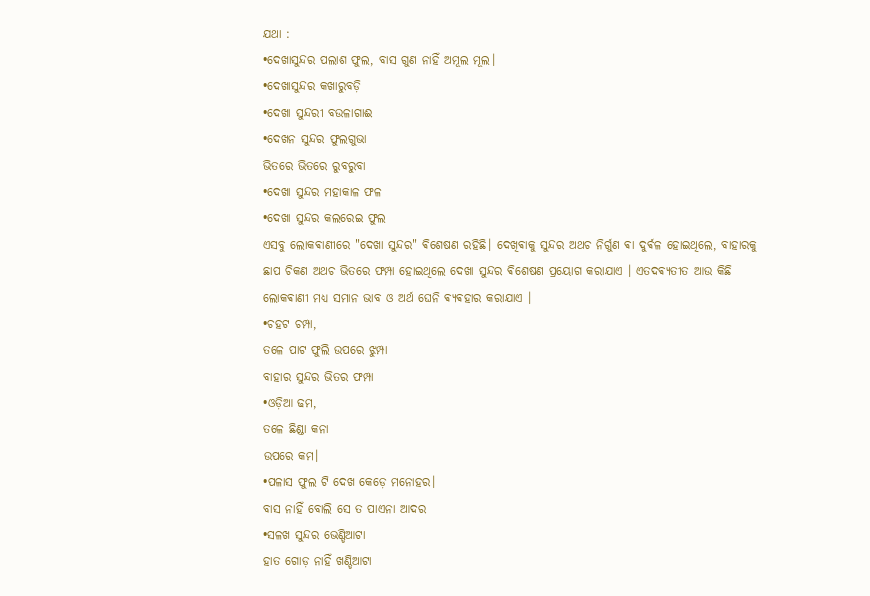ଯଥା :
•ଦେଖାସୁନ୍ଦର ପଲାଶ ଫୁଲ, ବାସ ଗୁଣ ନାହିଁ ଅମୂଲ ମୂଲ।
•ଦେଖାସୁନ୍ଦର କଖାରୁବଡ଼ି
•ଦେଖା ସୁନ୍ଦରୀ ବଉଳାଗାଈ
•ଦେଖନ ସୁନ୍ଦର ଫୁଲଗୁଭା
ଭିତରେ ଭିତରେ ରୁବରୁବା
•ଦେଖା ସୁନ୍ଦର ମହାକାଳ ଫଳ
•ଦେଖା ସୁନ୍ଦର କଲରେଇ ଫୁଲ
ଏସବୁ ଲୋକଵାଣୀରେ "ଦେଖା ସୁନ୍ଦର" ଵିଶେଷଣ ରହିଛି। ଦେଖିଵାକୁ ସୁନ୍ଦର ଅଥଚ ନିର୍ଗୁଣ ଵା ଦୁର୍ଵଳ ହୋଇଥିଲେ, ବାହାରକୁ ଛାପ ଚିକଣ ଅଥଚ ଭିତରେ ଫମ୍ପା ହୋଇଥିଲେ ଦେଖା ସୁନ୍ଦର ଵିଶେଷଣ ପ୍ରୟୋଗ କରାଯାଏ । ଏତଦଵ୍ୟତୀତ ଆଉ କିଛି ଲୋକଵାଣୀ ମଧ୍ୟ ସମାନ ଭାବ ଓ ଅର୍ଥ ଘେନି ଵ୍ୟଵହାର କରାଯାଏ ।
•ଚହଟ ଚମ୍ପା,
ତଳେ ପାଟ ଫୁଲି ଉପରେ ଝୁମ୍ପା
ବାହାର ସୁନ୍ଦର ଭିତର ଫମ୍ପା
•ଓଡ଼ିଆ ଢମ,
ତଳେ ଛିଣ୍ଡା କନା
ଉପରେ କମ।
•ପଳାସ ଫୁଲ ଟି ଦେଖ କେଡ଼େ ମନୋହର।
ବାସ ନାହିଁ ବୋଲି ସେ ତ ପାଏନା ଆଦର
•ସଳଖ ସୁନ୍ଦର ଭେଣ୍ଡିଆଟା
ହାତ ଗୋଡ଼ ନାହିଁ ଖଣ୍ଡିଆଟା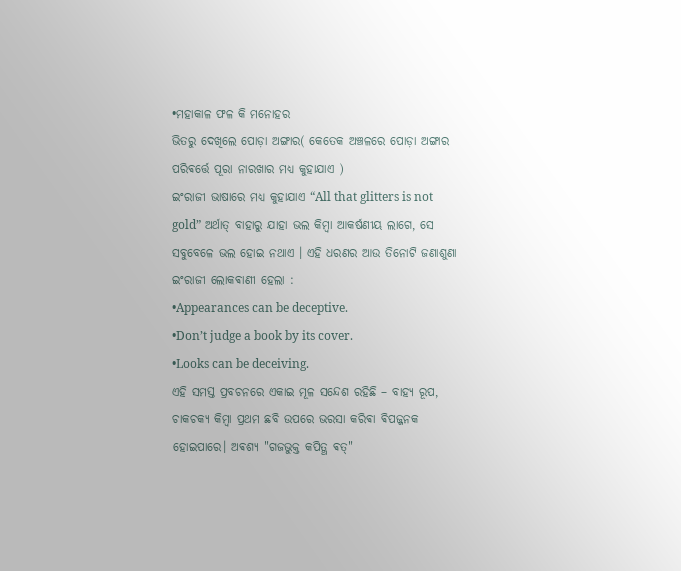•ମହାକାଳ ଫଳ କି ମନୋହର
ଭିତରୁ ଦେଖିଲେ ପୋଡ଼ା ଅଙ୍ଗାର( କେତେକ ଅଞ୍ଚଳରେ ପୋଡ଼ା ଅଙ୍ଗାର ପରିଵର୍ତ୍ତେ ପୂରା ନାରଖାର ମଧ୍ୟ କୁହାଯାଏ )
ଇଂରାଜୀ ଭାଷାରେ ମଧ୍ୟ କୁହାଯାଏ “All that glitters is not gold” ଅର୍ଥାତ୍ ବାହାରୁ ଯାହା ଭଲ କିମ୍ବା ଆକର୍ଷଣୀୟ ଲାଗେ, ସେ ସବୁବେଳେ ଭଲ ହୋଇ ନଥାଏ । ଏହି ଧରଣର ଆଉ ତିନୋଟି ଜଣାଶୁଣା ଇଂରାଜୀ ଲୋକଵାଣୀ ହେଲା :
•Appearances can be deceptive.
•Don’t judge a book by its cover.
•Looks can be deceiving.
ଏହି ସମସ୍ତ ପ୍ରବଚନରେ ଏକାଇ ମୂଳ ସନ୍ଦେଶ ରହିଛି – ବାହ୍ୟ ରୂପ, ଚାକଚକ୍ୟ କିମ୍ବା ପ୍ରଥମ ଛବି ଉପରେ ଭରସା କରିଵା ଵିପଜ୍ଜନକ ହୋଇପାରେ। ଅଵଶ୍ୟ "ଗଜଭୁକ୍ତ କପିତ୍ଥ ଵତ୍"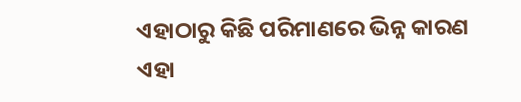ଏହାଠାରୁ କିଛି ପରିମାଣରେ ଭିନ୍ନ କାରଣ ଏହା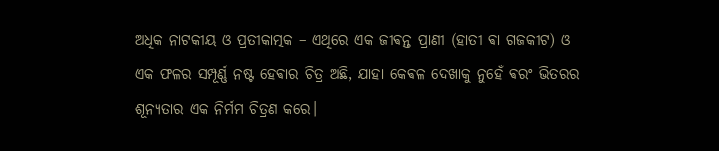ଅଧିକ ନାଟକୀୟ ଓ ପ୍ରତୀକାତ୍ମକ – ଏଥିରେ ଏକ ଜୀଵନ୍ତ ପ୍ରାଣୀ (ହାତୀ ଵା ଗଜକୀଟ) ଓ ଏକ ଫଳର ସମ୍ପୂର୍ଣ୍ଣ ନଷ୍ଟ ହେଵାର ଚିତ୍ର ଅଛି, ଯାହା କେଵଳ ଦେଖାକୁ ନୁହେଁ ଵରଂ ଭିତରର ଶୂନ୍ୟତାର ଏକ ନିର୍ମମ ଚିତ୍ରଣ କରେ।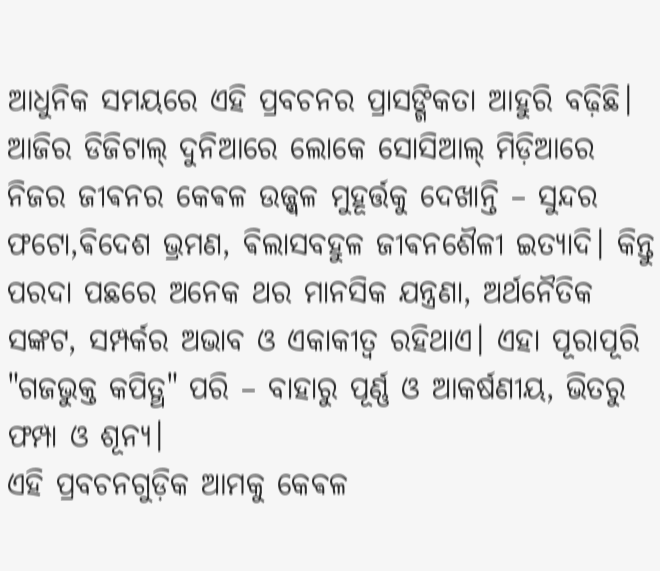ଆଧୁନିକ ସମୟରେ ଏହି ପ୍ରବଚନର ପ୍ରାସଙ୍ଗିକତା ଆହୁରି ବଢ଼ିଛି। ଆଜିର ଡିଜିଟାଲ୍ ଦୁନିଆରେ ଲୋକେ ସୋସିଆଲ୍ ମିଡ଼ିଆରେ ନିଜର ଜୀଵନର କେଵଳ ଉଜ୍ଜ୍ୱଳ ମୁହୂର୍ତ୍ତକୁ ଦେଖାନ୍ତି – ସୁନ୍ଦର ଫଟୋ,ଵିଦେଶ ଭ୍ରମଣ, ଵିଲାସବହୁଳ ଜୀଵନଶୈଳୀ ଇତ୍ୟାଦି। କିନ୍ତୁ ପରଦା ପଛରେ ଅନେକ ଥର ମାନସିକ ଯନ୍ତ୍ରଣା, ଅର୍ଥନୈତିକ ସଙ୍କଟ, ସମ୍ପର୍କର ଅଭାବ ଓ ଏକାକୀତ୍ଵ ରହିଥାଏ। ଏହା ପୂରାପୂରି "ଗଜଭୁକ୍ତ କପିତ୍ଥ" ପରି – ବାହାରୁ ପୂର୍ଣ୍ଣ ଓ ଆକର୍ଷଣୀୟ, ଭିତରୁ ଫମ୍ପା ଓ ଶୂନ୍ୟ।
ଏହି ପ୍ରବଚନଗୁଡ଼ିକ ଆମକୁ କେଵଳ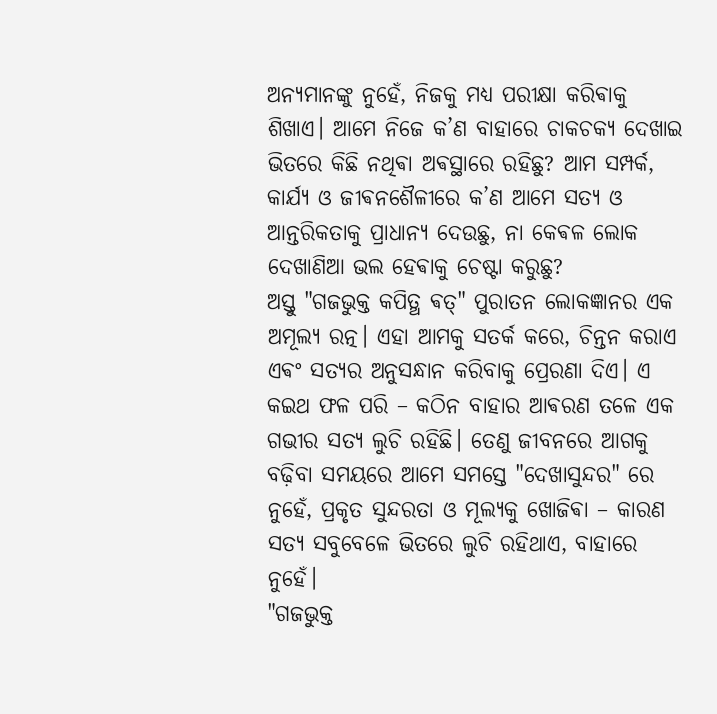ଅନ୍ୟମାନଙ୍କୁ ନୁହେଁ, ନିଜକୁ ମଧ୍ୟ ପରୀକ୍ଷା କରିଵାକୁ ଶିଖାଏ। ଆମେ ନିଜେ କ’ଣ ବାହାରେ ଚାକଚକ୍ୟ ଦେଖାଇ ଭିତରେ କିଛି ନଥିଵା ଅଵସ୍ଥାରେ ରହିଛୁ? ଆମ ସମ୍ପର୍କ, କାର୍ଯ୍ୟ ଓ ଜୀଵନଶୈଳୀରେ କ’ଣ ଆମେ ସତ୍ୟ ଓ ଆନ୍ତରିକତାକୁ ପ୍ରାଧାନ୍ୟ ଦେଉଛୁ, ନା କେଵଳ ଲୋକ ଦେଖାଣିଆ ଭଲ ହେଵାକୁ ଚେଷ୍ଟା କରୁଛୁ?
ଅସ୍ତୁ "ଗଜଭୁକ୍ତ କପିତ୍ଥ ଵତ୍" ପୁରାତନ ଲୋକଜ୍ଞାନର ଏକ ଅମୂଲ୍ୟ ରତ୍ନ। ଏହା ଆମକୁ ସତର୍କ କରେ, ଚିନ୍ତନ କରାଏ ଏଵଂ ସତ୍ୟର ଅନୁସନ୍ଧାନ କରିବାକୁ ପ୍ରେରଣା ଦିଏ। ଏ କଇଥ ଫଳ ପରି – କଠିନ ବାହାର ଆଵରଣ ତଳେ ଏକ ଗଭୀର ସତ୍ୟ ଲୁଚି ରହିଛି। ତେଣୁ ଜୀବନରେ ଆଗକୁ ବଢ଼ିବା ସମୟରେ ଆମେ ସମସ୍ତେ "ଦେଖାସୁନ୍ଦର" ରେ ନୁହେଁ, ପ୍ରକୃତ ସୁନ୍ଦରତା ଓ ମୂଲ୍ୟକୁ ଖୋଜିଵା – କାରଣ ସତ୍ୟ ସବୁବେଳେ ଭିତରେ ଲୁଚି ରହିଥାଏ, ବାହାରେ ନୁହେଁ।
"ଗଜଭୁକ୍ତ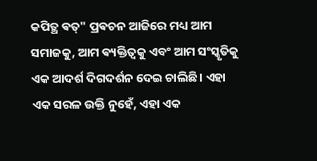କପିତ୍ଥ ଵତ୍" ପ୍ରଵଚନ ଆଜିରେ ମଧ୍ୟ ଆମ ସମାଜକୁ, ଆମ ଵ୍ୟକ୍ତିତ୍ୱକୁ ଏବଂ ଆମ ସଂସ୍କୃତିକୁ ଏକ ଆଦର୍ଶ ଦିଗଦର୍ଶନ ଦେଇ ଚାଲିଛି। ଏହା ଏକ ସରଳ ଉକ୍ତି ନୁହେଁ, ଏହା ଏକ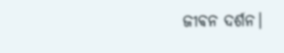ଜୀଵନ ଦର୍ଶନ।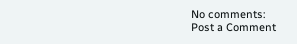No comments:
Post a Comment